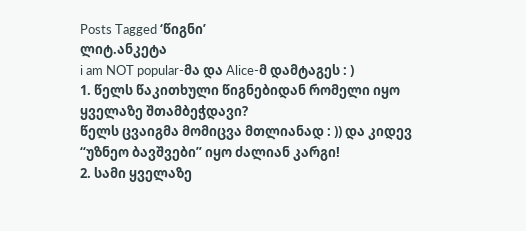Posts Tagged ‘წიგნი’
ლიტ.ანკეტა
i am NOT popular-მა და Alice-მ დამტაგეს : )
1. წელს წაკითხული წიგნებიდან რომელი იყო ყველაზე შთამბეჭდავი?
წელს ცვაიგმა მომიცვა მთლიანად : )) და კიდევ “უზნეო ბავშვები” იყო ძალიან კარგი!
2. სამი ყველაზე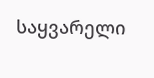საყვარელი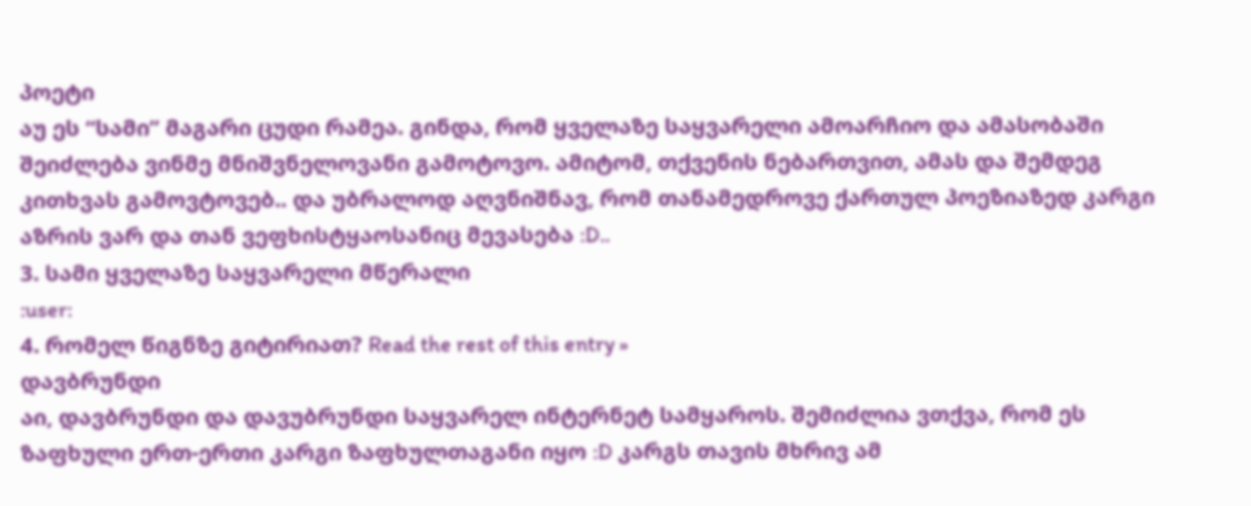პოეტი
აუ ეს “სამი” მაგარი ცუდი რამეა. გინდა, რომ ყველაზე საყვარელი ამოარჩიო და ამასობაში შეიძლება ვინმე მნიშვნელოვანი გამოტოვო. ამიტომ, თქვენის ნებართვით, ამას და შემდეგ კითხვას გამოვტოვებ.. და უბრალოდ აღვნიშნავ, რომ თანამედროვე ქართულ პოეზიაზედ კარგი აზრის ვარ და თან ვეფხისტყაოსანიც მევასება :D..
3. სამი ყველაზე საყვარელი მწერალი
:user:
4. რომელ წიგნზე გიტირიათ? Read the rest of this entry »
დავბრუნდი
აი, დავბრუნდი და დავუბრუნდი საყვარელ ინტერნეტ სამყაროს. შემიძლია ვთქვა, რომ ეს ზაფხული ერთ-ერთი კარგი ზაფხულთაგანი იყო :D კარგს თავის მხრივ ამ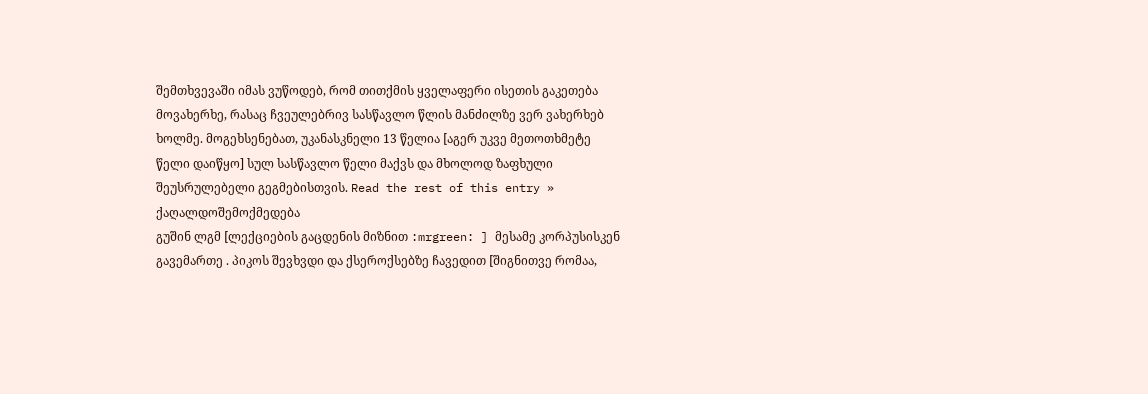შემთხვევაში იმას ვუწოდებ, რომ თითქმის ყველაფერი ისეთის გაკეთება მოვახერხე, რასაც ჩვეულებრივ სასწავლო წლის მანძილზე ვერ ვახერხებ ხოლმე. მოგეხსენებათ, უკანასკნელი 13 წელია [აგერ უკვე მეთოთხმეტე წელი დაიწყო] სულ სასწავლო წელი მაქვს და მხოლოდ ზაფხული შეუსრულებელი გეგმებისთვის. Read the rest of this entry »
ქაღალდოშემოქმედება
გუშინ ლგმ [ლექციების გაცდენის მიზნით :mrgreen: ] მესამე კორპუსისკენ გავემართე . პიკოს შევხვდი და ქსეროქსებზე ჩავედით [შიგნითვე რომაა,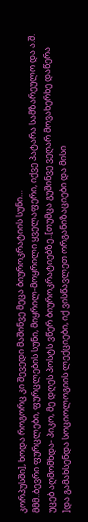კორპუსში], ხოდა როგორც კი შევედი მაშინვე მეცა ბიუროკრატიის სუნი…
მმმ..ბევრი ფურცლები, ფურცლების სუნი, მიყრილ-მოყრილი ყველაფერი, იქვე პატარა სამზარეულო და ა.შ. უცებ აღმომხდა- პიკო, მე დღეს პოსტს ვწერ ბიუროკრატიებზე..[თუმცა გუშინვე ვეღარ მოვახერხე დაწერა ]და გამახსენდა სოციოლოგიის ლექციები, იქ ვისწავლეთ ორგანიზაციები და მისი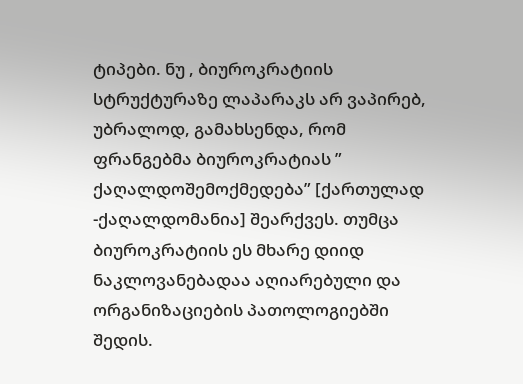ტიპები. ნუ , ბიუროკრატიის სტრუქტურაზე ლაპარაკს არ ვაპირებ, უბრალოდ, გამახსენდა, რომ ფრანგებმა ბიუროკრატიას ” ქაღალდოშემოქმედება” [ქართულად -ქაღალდომანია] შეარქვეს. თუმცა ბიუროკრატიის ეს მხარე დიიდ ნაკლოვანებადაა აღიარებული და ორგანიზაციების პათოლოგიებში შედის.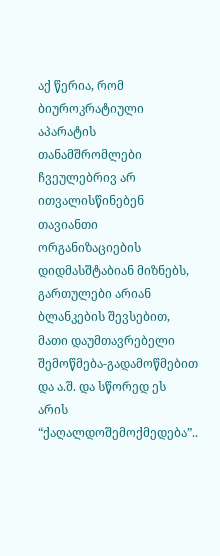აქ წერია, რომ ბიუროკრატიული აპარატის თანამშრომლები ჩვეულებრივ არ ითვალისწინებენ თავიანთი ორგანიზაციების დიდმასშტაბიან მიზნებს, გართულები არიან ბლანკების შევსებით, მათი დაუმთავრებელი შემოწმება-გადამოწმებით და ა.შ. და სწორედ ეს არის “ქაღალდოშემოქმედება”..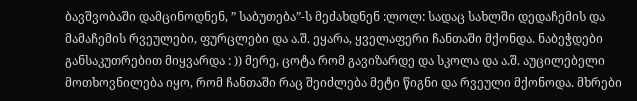ბავშვობაში დამცინოდნენ, ” საბუთება”-ს მეძახდნენ :ლოლ: სადაც სახლში დედაჩემის და მამაჩემის რვეულები, ფურცლები და ა.შ. ეყარა, ყველაფერი ჩანთაში მქონდა. ნაბეჭდები განსაკუთრებით მიყვარდა : )) მერე, ცოტა რომ გავიზარდე და სკოლა და ა.შ. აუცილებელი მოთხოვნილება იყო, რომ ჩანთაში რაც შეიძლება მეტი წიგნი და რვეული მქონოდა. მხრები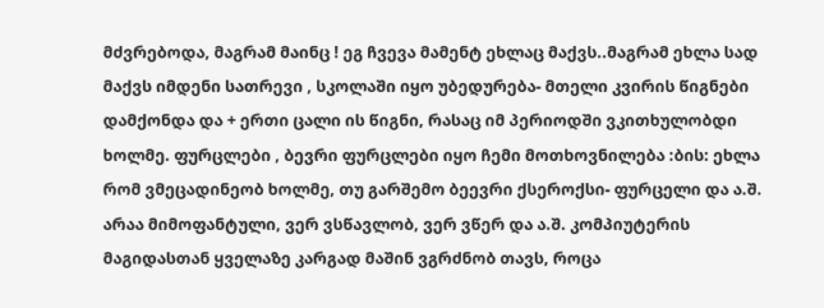მძვრებოდა, მაგრამ მაინც ! ეგ ჩვევა მამენტ ეხლაც მაქვს..მაგრამ ეხლა სად მაქვს იმდენი სათრევი , სკოლაში იყო უბედურება- მთელი კვირის წიგნები დამქონდა და + ერთი ცალი ის წიგნი, რასაც იმ პერიოდში ვკითხულობდი ხოლმე. ფურცლები , ბევრი ფურცლები იყო ჩემი მოთხოვნილება :ბის: ეხლა რომ ვმეცადინეობ ხოლმე, თუ გარშემო ბეევრი ქსეროქსი- ფურცელი და ა.შ. არაა მიმოფანტული, ვერ ვსწავლობ, ვერ ვწერ და ა.შ. კომპიუტერის მაგიდასთან ყველაზე კარგად მაშინ ვგრძნობ თავს, როცა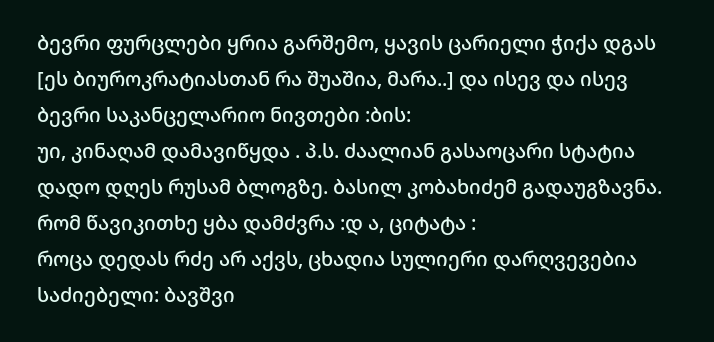ბევრი ფურცლები ყრია გარშემო, ყავის ცარიელი ჭიქა დგას [ეს ბიუროკრატიასთან რა შუაშია, მარა..] და ისევ და ისევ ბევრი საკანცელარიო ნივთები :ბის:
უი, კინაღამ დამავიწყდა . პ.ს. ძაალიან გასაოცარი სტატია დადო დღეს რუსამ ბლოგზე. ბასილ კობახიძემ გადაუგზავნა. რომ წავიკითხე ყბა დამძვრა :დ ა, ციტატა :
როცა დედას რძე არ აქვს, ცხადია სულიერი დარღვევებია საძიებელი: ბავშვი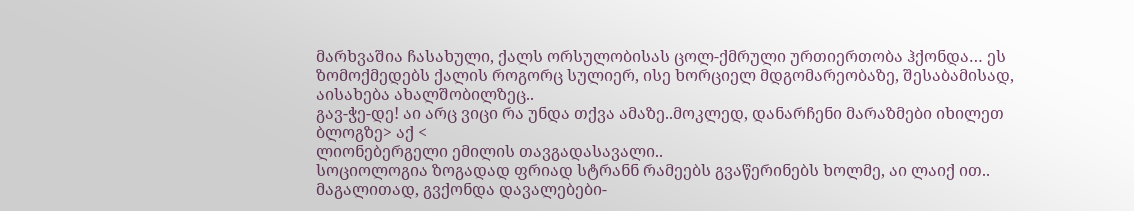მარხვაშია ჩასახული, ქალს ორსულობისას ცოლ-ქმრული ურთიერთობა ჰქონდა… ეს ზომოქმედებს ქალის როგორც სულიერ, ისე ხორციელ მდგომარეობაზე, შესაბამისად, აისახება ახალშობილზეც..
გავ-ჭე-დე! აი არც ვიცი რა უნდა თქვა ამაზე..მოკლედ, დანარჩენი მარაზმები იხილეთ ბლოგზე> აქ <
ლიონებერგელი ემილის თავგადასავალი..
სოციოლოგია ზოგადად ფრიად სტრანნ რამეებს გვაწერინებს ხოლმე, აი ლაიქ ით.. მაგალითად, გვქონდა დავალებები-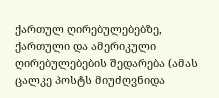ქართულ ღირებულებებზე, ქართული და ამერიკული ღირებულებების შედარება (ამას ცალკე პოსტს მიუძღვნიდა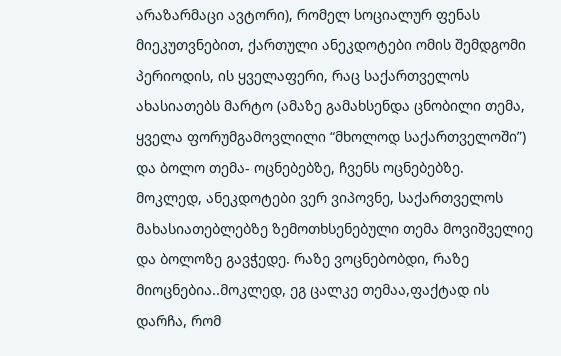არაზარმაცი ავტორი), რომელ სოციალურ ფენას მიეკუთვნებით, ქართული ანეკდოტები ომის შემდგომი პერიოდის, ის ყველაფერი, რაც საქართველოს ახასიათებს მარტო (ამაზე გამახსენდა ცნობილი თემა, ყველა ფორუმგამოვლილი “მხოლოდ საქართველოში”) და ბოლო თემა- ოცნებებზე, ჩვენს ოცნებებზე. მოკლედ, ანეკდოტები ვერ ვიპოვნე, საქართველოს მახასიათებლებზე ზემოთხსენებული თემა მოვიშველიე და ბოლოზე გავჭედე. რაზე ვოცნებობდი, რაზე მიოცნებია..მოკლედ, ეგ ცალკე თემაა,ფაქტად ის დარჩა, რომ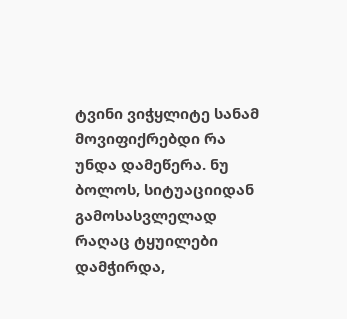ტვინი ვიჭყლიტე სანამ მოვიფიქრებდი რა უნდა დამეწერა. ნუ ბოლოს, სიტუაციიდან გამოსასვლელად რაღაც ტყუილები დამჭირდა,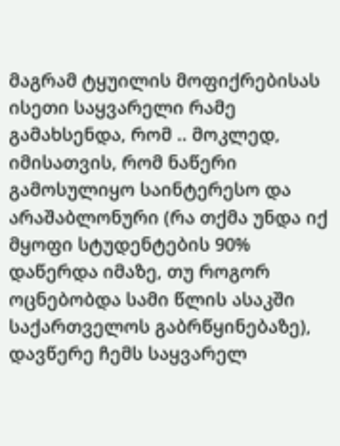მაგრამ ტყუილის მოფიქრებისას ისეთი საყვარელი რამე გამახსენდა, რომ .. მოკლედ, იმისათვის, რომ ნაწერი გამოსულიყო საინტერესო და არაშაბლონური (რა თქმა უნდა იქ მყოფი სტუდენტების 90% დაწერდა იმაზე, თუ როგორ ოცნებობდა სამი წლის ასაკში საქართველოს გაბრწყინებაზე), დავწერე ჩემს საყვარელ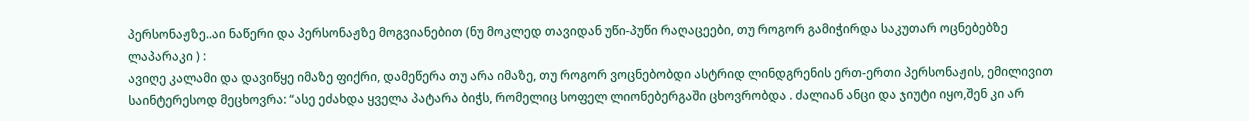პერსონაჟზე..აი ნაწერი და პერსონაჟზე მოგვიანებით (ნუ მოკლედ თავიდან უწი-პუწი რაღაცეები, თუ როგორ გამიჭირდა საკუთარ ოცნებებზე ლაპარაკი ) :
ავიღე კალამი და დავიწყე იმაზე ფიქრი, დამეწერა თუ არა იმაზე, თუ როგორ ვოცნებობდი ასტრიდ ლინდგრენის ერთ-ერთი პერსონაჟის, ემილივით საინტერესოდ მეცხოვრა: “ასე ეძახდა ყველა პატარა ბიჭს, რომელიც სოფელ ლიონებერგაში ცხოვრობდა . ძალიან ანცი და ჯიუტი იყო,შენ კი არ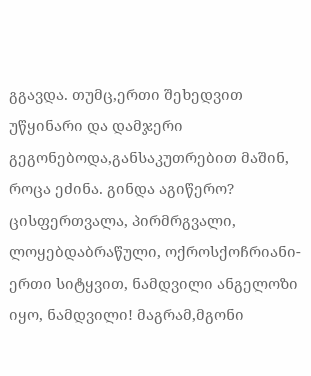გგავდა. თუმც,ერთი შეხედვით უწყინარი და დამჯერი გეგონებოდა,განსაკუთრებით მაშინ, როცა ეძინა. გინდა აგიწერო? ცისფერთვალა, პირმრგვალი, ლოყებდაბრაწული, ოქროსქოჩრიანი-ერთი სიტყვით, ნამდვილი ანგელოზი იყო, ნამდვილი! მაგრამ,მგონი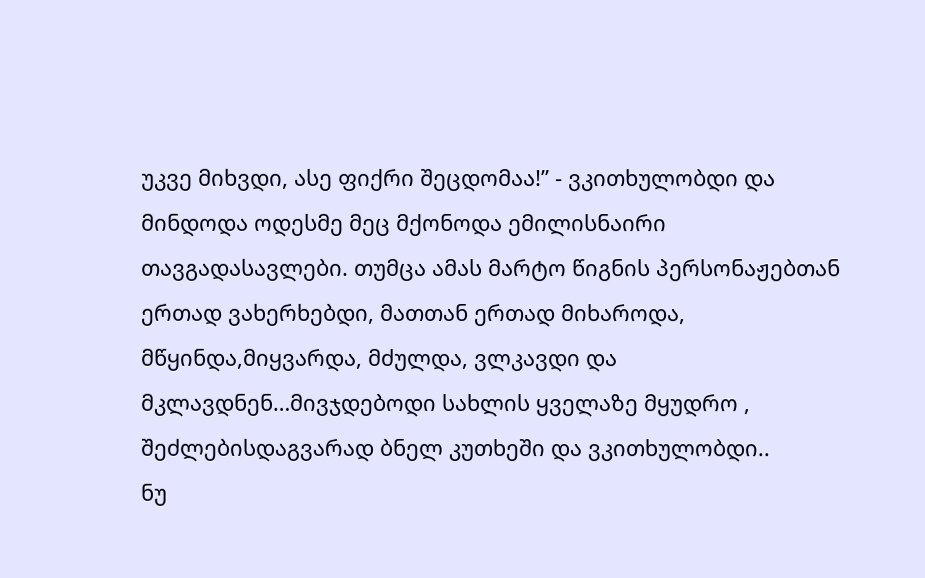უკვე მიხვდი, ასე ფიქრი შეცდომაა!” - ვკითხულობდი და მინდოდა ოდესმე მეც მქონოდა ემილისნაირი თავგადასავლები. თუმცა ამას მარტო წიგნის პერსონაჟებთან ერთად ვახერხებდი, მათთან ერთად მიხაროდა, მწყინდა,მიყვარდა, მძულდა, ვლკავდი და მკლავდნენ…მივჯდებოდი სახლის ყველაზე მყუდრო , შეძლებისდაგვარად ბნელ კუთხეში და ვკითხულობდი..
ნუ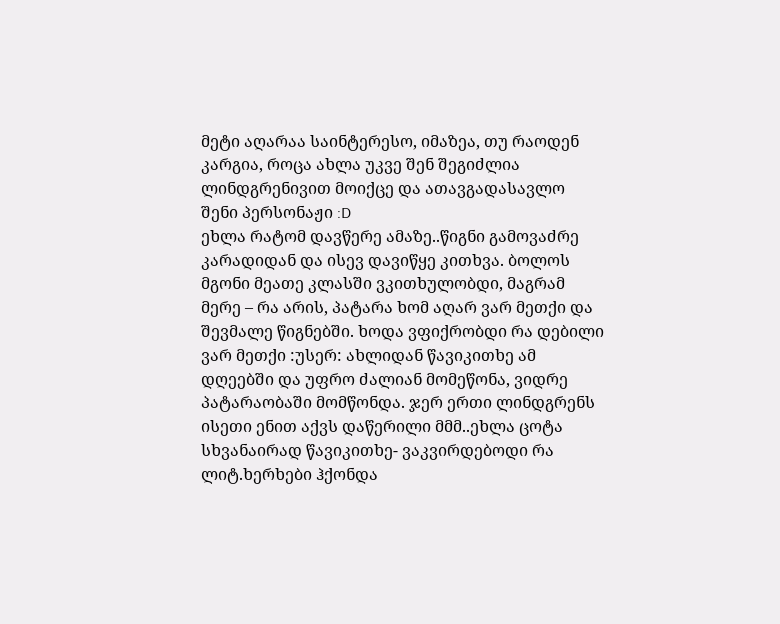მეტი აღარაა საინტერესო, იმაზეა, თუ რაოდენ კარგია, როცა ახლა უკვე შენ შეგიძლია ლინდგრენივით მოიქცე და ათავგადასავლო შენი პერსონაჟი :D
ეხლა რატომ დავწერე ამაზე..წიგნი გამოვაძრე კარადიდან და ისევ დავიწყე კითხვა. ბოლოს მგონი მეათე კლასში ვკითხულობდი, მაგრამ მერე – რა არის, პატარა ხომ აღარ ვარ მეთქი და შევმალე წიგნებში. ხოდა ვფიქრობდი რა დებილი ვარ მეთქი :უსერ: ახლიდან წავიკითხე ამ დღეებში და უფრო ძალიან მომეწონა, ვიდრე პატარაობაში მომწონდა. ჯერ ერთი ლინდგრენს ისეთი ენით აქვს დაწერილი მმმ..ეხლა ცოტა სხვანაირად წავიკითხე- ვაკვირდებოდი რა ლიტ.ხერხები ჰქონდა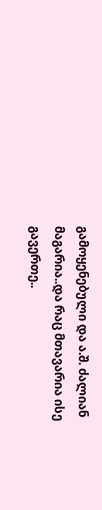გამოყენებული და ა.შ. ძალიან მაგარია..და რაც მთავარია ისე გავერთე..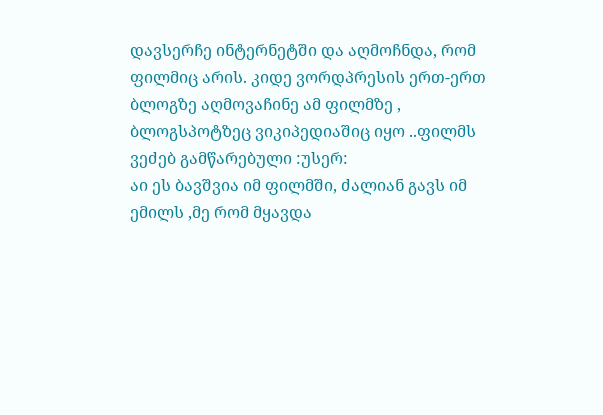დავსერჩე ინტერნეტში და აღმოჩნდა, რომ ფილმიც არის. კიდე ვორდპრესის ერთ-ერთ ბლოგზე აღმოვაჩინე ამ ფილმზე , ბლოგსპოტზეც ვიკიპედიაშიც იყო ..ფილმს ვეძებ გამწარებული :უსერ:
აი ეს ბავშვია იმ ფილმში, ძალიან გავს იმ ემილს ,მე რომ მყავდა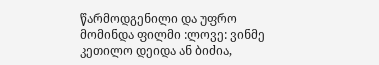წარმოდგენილი და უფრო მომინდა ფილმი :ლოვე: ვინმე კეთილო დეიდა ან ბიძია,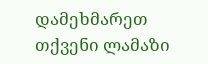დამეხმარეთ თქვენი ლამაზი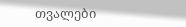თვალები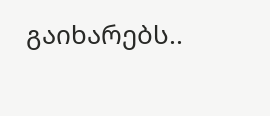გაიხარებს..